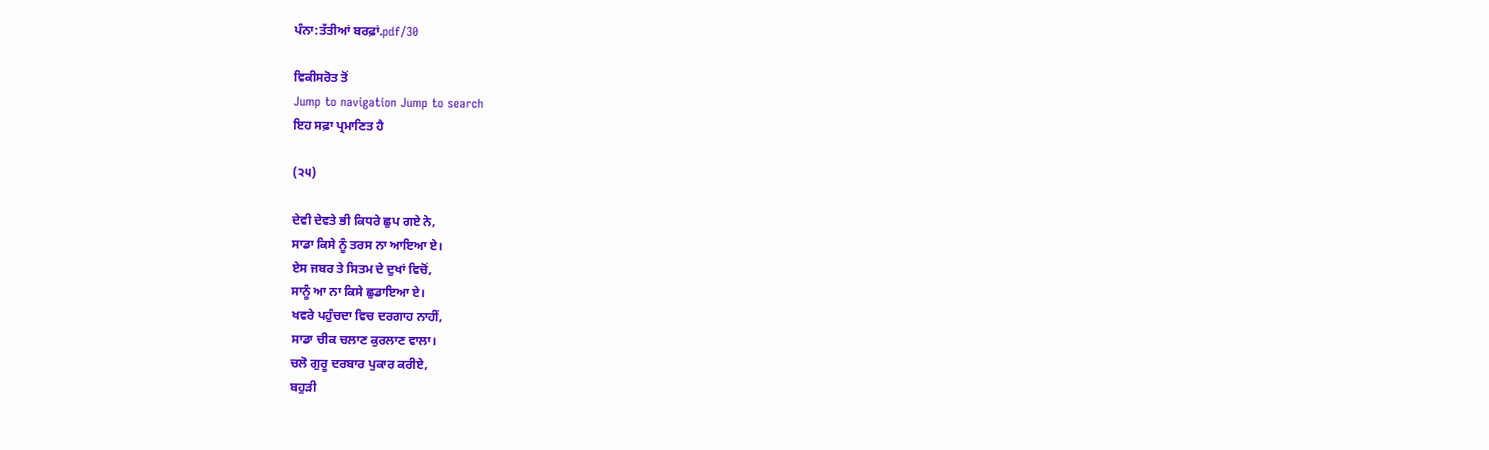ਪੰਨਾ:ਤੱਤੀਆਂ ਬਰਫ਼ਾਂ.pdf/30

ਵਿਕੀਸਰੋਤ ਤੋਂ
Jump to navigation Jump to search
ਇਹ ਸਫ਼ਾ ਪ੍ਰਮਾਣਿਤ ਹੈ

(੨੫)

ਦੇਵੀ ਦੇਵਤੇ ਭੀ ਕਿਧਰੇ ਛੁਪ ਗਏ ਨੇ,
ਸਾਡਾ ਕਿਸੇ ਨੂੰ ਤਰਸ ਨਾ ਆਇਆ ਏ।
ਏਸ ਜਬਰ ਤੇ ਸਿਤਮ ਦੇ ਦੁਖਾਂ ਵਿਚੋਂ,
ਸਾਨੂੰ ਆ ਨਾ ਕਿਸੇ ਛੁਡਾਇਆ ਏ।
ਖਵਰੇ ਪਹੁੰਚਦਾ ਵਿਚ ਦਰਗਾਹ ਨਾਹੀਂ,
ਸਾਡਾ ਚੀਕ ਚਲਾਣ ਕੁਰਲਾਣ ਵਾਲਾ।
ਚਲੋ ਗੁਰੂ ਦਰਬਾਰ ਪੁਕਾਰ ਕਰੀਏ,
ਬਹੁੜੀ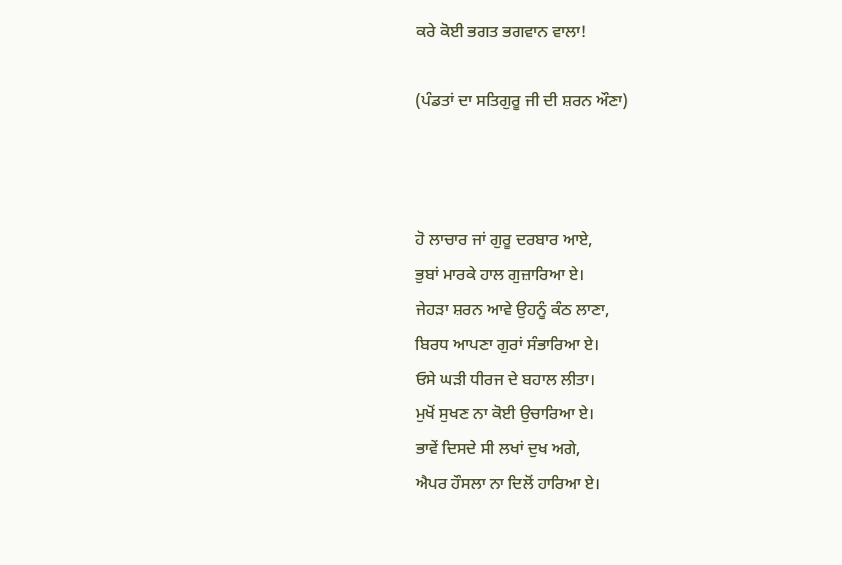ਕਰੇ ਕੋਈ ਭਗਤ ਭਗਵਾਨ ਵਾਲਾ!

(ਪੰਡਤਾਂ ਦਾ ਸਤਿਗੁਰੂ ਜੀ ਦੀ ਸ਼ਰਨ ਔਣਾ)



ਹੋ ਲਾਚਾਰ ਜਾਂ ਗੁਰੂ ਦਰਬਾਰ ਆਏ,
ਭੁਬਾਂ ਮਾਰਕੇ ਹਾਲ ਗੁਜ਼ਾਰਿਆ ਏ।
ਜੇਹੜਾ ਸ਼ਰਨ ਆਵੇ ਉਹਨੂੰ ਕੰਠ ਲਾਣਾ,
ਬਿਰਧ ਆਪਣਾ ਗੁਰਾਂ ਸੰਭਾਰਿਆ ਏ।
ਓਸੇ ਘੜੀ ਧੀਰਜ ਦੇ ਬਹਾਲ ਲੀਤਾ।
ਮੁਖੋਂ ਸੁਖਣ ਨਾ ਕੋਈ ਉਚਾਰਿਆ ਏ।
ਭਾਵੇਂ ਦਿਸਦੇ ਸੀ ਲਖਾਂ ਦੁਖ ਅਗੇ,
ਐਪਰ ਹੌਸਲਾ ਨਾ ਦਿਲੋਂ ਹਾਰਿਆ ਏ।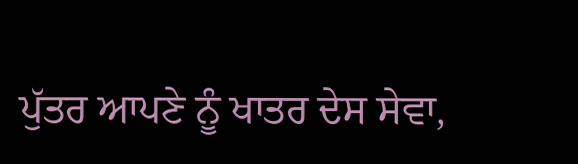ਪੁੱਤਰ ਆਪਣੇ ਨੂੰ ਖਾਤਰ ਦੇਸ ਸੇਵਾ,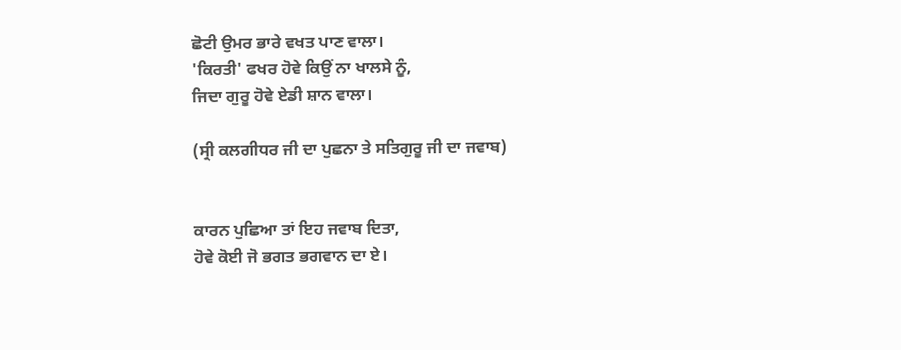ਛੋਟੀ ਉਮਰ ਭਾਰੇ ਵਖਤ ਪਾਣ ਵਾਲਾ।
'ਕਿਰਤੀ' ਫਖਰ ਹੋਵੇ ਕਿਉਂ ਨਾ ਖਾਲਸੇ ਨੂੰ,
ਜਿਦਾ ਗੁਰੂ ਹੋਵੇ ਏਡੀ ਸ਼ਾਨ ਵਾਲਾ।

(ਸ੍ਰੀ ਕਲਗੀਧਰ ਜੀ ਦਾ ਪੁਛਨਾ ਤੇ ਸਤਿਗੁਰੂ ਜੀ ਦਾ ਜਵਾਬ)


ਕਾਰਨ ਪੁਛਿਆ ਤਾਂ ਇਹ ਜਵਾਬ ਦਿਤਾ,
ਹੋਵੇ ਕੋਈ ਜੋ ਭਗਤ ਭਗਵਾਨ ਦਾ ਏ।